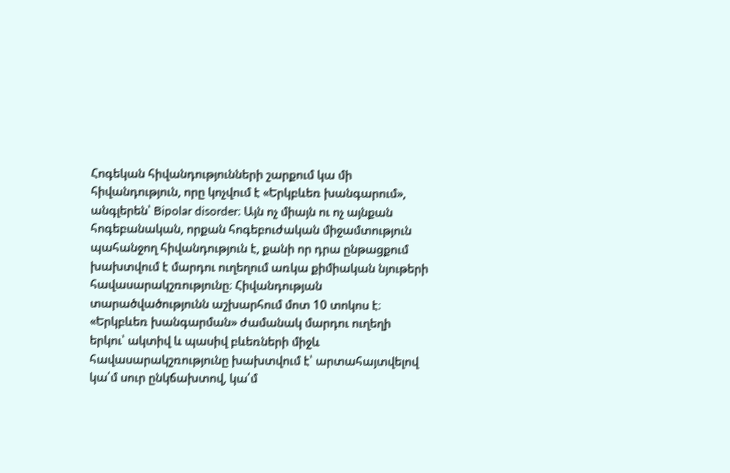Հոգեկան հիվանդությունների շարքում կա մի հիվանդություն, որը կոչվում է «Երկբևեռ խանգարում», անգլերեն՝ Bipolar disorder։ Այն ոչ միայն ու ոչ այնքան հոգեբանական, որքան հոգեբուժական միջամտություն պահանջող հիվանդություն է, քանի որ դրա ընթացքում խախտվում է մարդու ուղեղում առկա քիմիական նյութերի հավասարակշռությունը։ Հիվանդության տարածվածությունն աշխարհում մոտ 10 տոկոս է։
«Երկբևեռ խանգարման» ժամանակ մարդու ուղեղի երկու՝ ակտիվ և պասիվ բևեռների միջև հավասարակշռությունը խախտվում է՝ արտահայտվելով կա՛մ սուր ընկճախտով, կա՛մ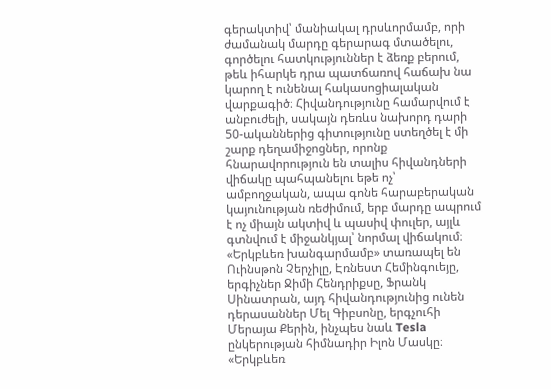գերակտիվ՝ մանիակալ դրսևորմամբ, որի ժամանակ մարդը գերարագ մտածելու, գործելու հատկություններ է ձեռք բերում, թեև իհարկե դրա պատճառով հաճախ նա կարող է ունենալ հակասոցիալական վարքագիծ։ Հիվանդությունը համարվում է անբուժելի, սակայն դեռևս նախորդ դարի 50-ականներից գիտությունը ստեղծել է մի շարք դեղամիջոցներ, որոնք հնարավորություն են տալիս հիվանդների վիճակը պահպանելու եթե ոչ՝ ամբողջական, ապա գոնե հարաբերական կայունության ռեժիմում, երբ մարդը ապրում է ոչ միայն ակտիվ և պասիվ փուլեր, այլև գտնվում է միջանկյալ՝ նորմալ վիճակում։ «Երկբևեռ խանգարմամբ» տառապել են Ուինսթոն Չերչիլը, Էռնեստ Հեմինգուեյը, երգիչներ Ջիմի Հենդրիքսը, Ֆրանկ Սինատրան, այդ հիվանդությունից ունեն դերասաններ Մել Գիբսոնը, երգչուհի Մերայա Քերին, ինչպես նաև Tesla ընկերության հիմնադիր Իլոն Մասկը։
«Երկբևեռ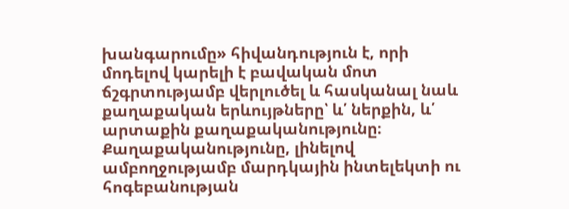խանգարումը» հիվանդություն է, որի մոդելով կարելի է բավական մոտ ճշգրտությամբ վերլուծել և հասկանալ նաև քաղաքական երևույթները՝ և՛ ներքին, և՛ արտաքին քաղաքականությունը։ Քաղաքականությունը, լինելով ամբողջությամբ մարդկային ինտելեկտի ու հոգեբանության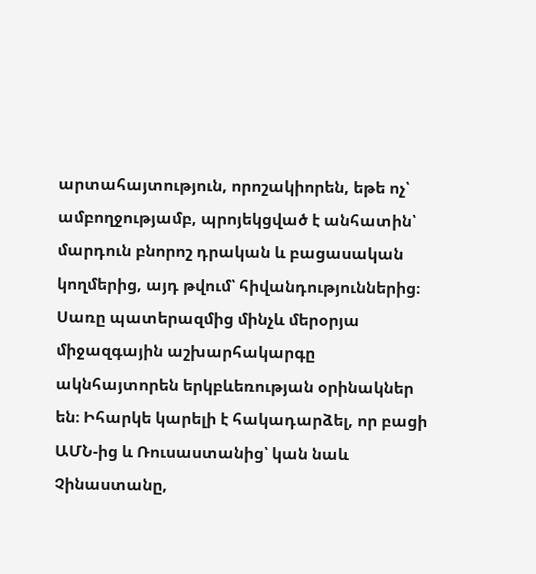արտահայտություն, որոշակիորեն, եթե ոչ՝ ամբողջությամբ, պրոյեկցված է անհատին՝ մարդուն բնորոշ դրական և բացասական կողմերից, այդ թվում՝ հիվանդություններից։ Սառը պատերազմից մինչև մերօրյա միջազգային աշխարհակարգը ակնհայտորեն երկբևեռության օրինակներ են։ Իհարկե կարելի է հակադարձել, որ բացի ԱՄՆ-ից և Ռուսաստանից՝ կան նաև Չինաստանը,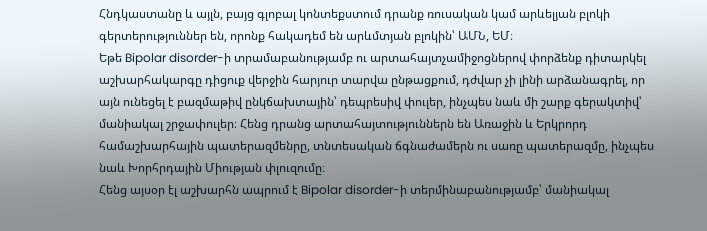Հնդկաստանը և այլն, բայց գլոբալ կոնտեքստում դրանք ռուսական կամ արևելյան բլոկի գերտերություններ են, որոնք հակադեմ են արևմտյան բլոկին՝ ԱՄՆ, ԵՄ։
Եթե Bipolar disorder-ի տրամաբանությամբ ու արտահայտչամիջոցներով փորձենք դիտարկել աշխարհակարգը դիցուք վերջին հարյուր տարվա ընթացքում, դժվար չի լինի արձանագրել, որ այն ունեցել է բազմաթիվ ընկճախտային՝ դեպրեսիվ փուլեր, ինչպես նաև մի շարք գերակտիվ՝ մանիակալ շրջափուլեր։ Հենց դրանց արտահայտություններն են Առաջին և Երկրորդ համաշխարհային պատերազմենրը, տնտեսական ճգնաժամերն ու սառը պատերազմը, ինչպես նաև Խորհրդային Միության փլուզումը։
Հենց այսօր էլ աշխարհն ապրում է Bipolar disorder-ի տերմինաբանությամբ՝ մանիակալ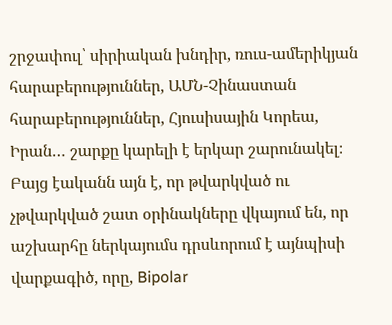շրջափուլ՝ սիրիական խնդիր, ռուս-ամերիկյան հարաբերություններ, ԱՄՆ-Չինաստան հարաբերություններ, Հյուսիսային Կորեա, Իրան… շարքը կարելի է երկար շարունակել։ Բայց էականն այն է, որ թվարկված ու չթվարկված շատ օրինակները վկայում են, որ աշխարհը ներկայումս դրսևորում է այնպիսի վարքագիծ, որը, Bipolar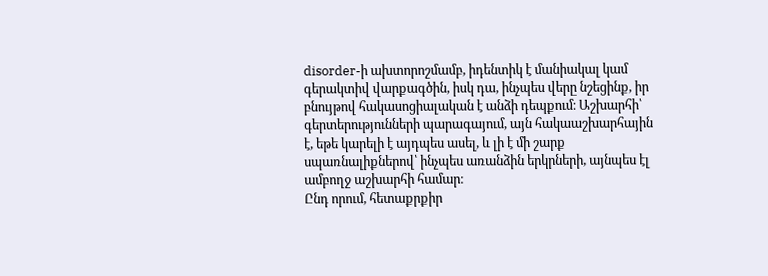disorder-ի ախտորոշմամբ, իդենտիկ է մանիակալ կամ գերակտիվ վարքագծին, իսկ դա, ինչպես վերը նշեցինք, իր բնույթով հակասոցիալական է անձի դեպքում։ Աշխարհի՝ գերտերությունների պարագայում, այն հակաաշխարհային է, եթե կարելի է այդպես ասել, և լի է մի շարք սպառնալիքներով՝ ինչպես առանձին երկրների, այնպես էլ ամբողջ աշխարհի համար։
Ընդ որում, հետաքրքիր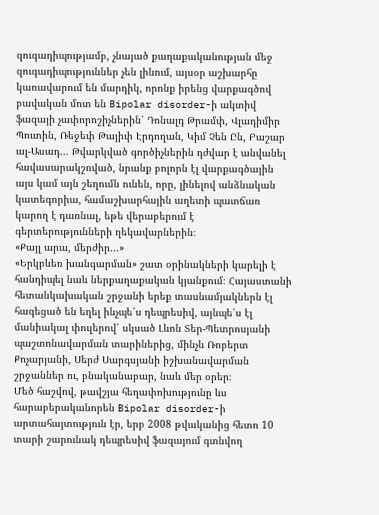զուգադիպությամբ, չնայած քաղաքականության մեջ զուգադիպություններ չեն լինում, այսօր աշխարհը կառավարում են մարդիկ, որոնք իրենց վարքագծով բավական մոտ են Bipolar disorder-ի ակտիվ ֆազայի չափորոշիչներին՝ Դոնալդ Թրամփ, Վլադիմիր Պուտին, Ռեջեփ Թայիփ Էրդողան, Կիմ Չեն Ըն, Բաշար ալ-Ասադ… Թվարկված գործիչներին դժվար է անվանել հավասարակշռված, նրանք բոլորն էլ վարքագծային այս կամ այն շեղումն ունեն, որը, լինելով անձնական կատեգորիա, համաշխարհային աղետի պատճառ կարող է դառնալ, եթե վերաբերում է գերտերությունների ղեկավարներին։
«Քայլ արա, մերժիր…»
«Երկբևեռ խանգարման» շատ օրինակների կարելի է հանդիպել նաև ներքաղաքական կյանքում։ Հայաստանի հետանկախական շրջանի երեք տասնամյակներն էլ հագեցած են եղել ինչպե՛ս դեպրեսիվ, այնպե՛ս էլ մանիակալ փուլերով՝ սկսած Լևոն Տեր-Պետրոսյանի պաշտոնավարման տարիներից, մինչև Ռոբերտ Քոչարյանի, Սերժ Սարգսյանի իշխանավարման շրջաններ ու, բնականաբար, նաև մեր օրեր։
Մեծ հաշվով, թավշյա հեղափոխությունը ևս հարաբերականորեն Bipolar disorder-ի արտահայտություն էր, երբ 2008 թվականից հետո 10 տարի շարունակ դեպրեսիվ ֆազայում գտնվող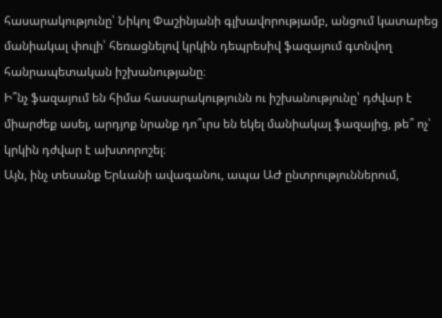հասարակությունը՝ Նիկոլ Փաշինյանի գլխավորությամբ, անցում կատարեց մանիակալ փուլի՝ հեռացնելով կրկին դեպրեսիվ ֆազայում գտնվող հանրապետական իշխանությանը։
Ի՞նչ ֆազայում են հիմա հասարակությունն ու իշխանությունը՝ դժվար է միարժեք ասել, արդյոք նրանք դո՞ւրս են եկել մանիակալ ֆազայից, թե՞ ոչ՝ կրկին դժվար է ախտորոշել։
Այն, ինչ տեսանք Երևանի ավագանու, ապա ԱԺ ընտրություններում,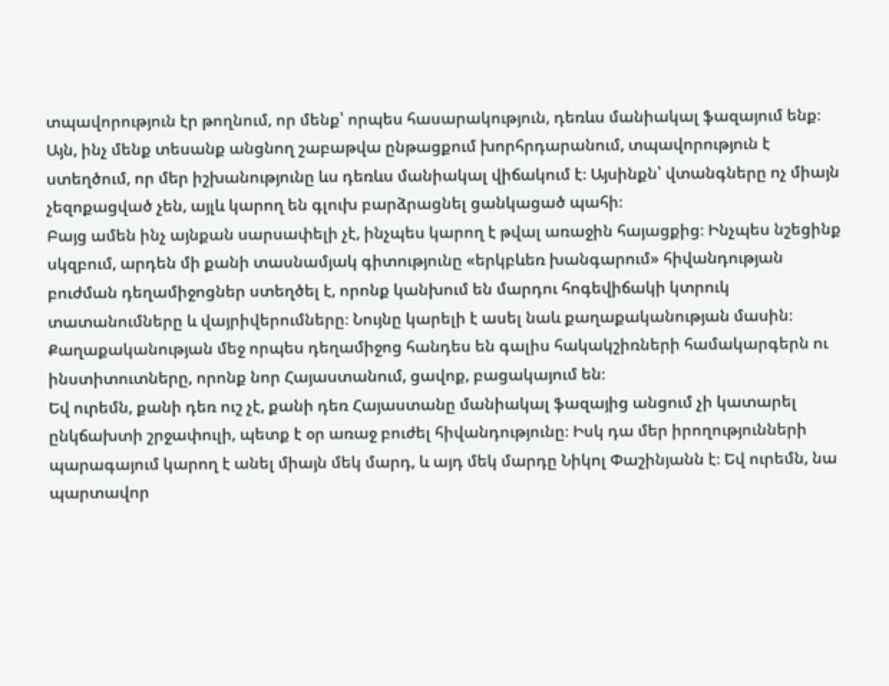տպավորություն էր թողնում, որ մենք՝ որպես հասարակություն, դեռևս մանիակալ ֆազայում ենք։ Այն, ինչ մենք տեսանք անցնող շաբաթվա ընթացքում խորհրդարանում, տպավորություն է ստեղծում, որ մեր իշխանությունը ևս դեռևս մանիակալ վիճակում է։ Այսինքն՝ վտանգները ոչ միայն չեզոքացված չեն, այլև կարող են գլուխ բարձրացնել ցանկացած պահի։
Բայց ամեն ինչ այնքան սարսափելի չէ, ինչպես կարող է թվալ առաջին հայացքից։ Ինչպես նշեցինք սկզբում, արդեն մի քանի տասնամյակ գիտությունը «երկբևեռ խանգարում» հիվանդության բուժման դեղամիջոցներ ստեղծել է, որոնք կանխում են մարդու հոգեվիճակի կտրուկ տատանումները և վայրիվերումները։ Նույնը կարելի է ասել նաև քաղաքականության մասին։
Քաղաքականության մեջ որպես դեղամիջոց հանդես են գալիս հակակշիռների համակարգերն ու ինստիտուտները, որոնք նոր Հայաստանում, ցավոք, բացակայում են։
Եվ ուրեմն, քանի դեռ ուշ չէ, քանի դեռ Հայաստանը մանիակալ ֆազայից անցում չի կատարել ընկճախտի շրջափուլի, պետք է օր առաջ բուժել հիվանդությունը։ Իսկ դա մեր իրողությունների պարագայում կարող է անել միայն մեկ մարդ, և այդ մեկ մարդը Նիկոլ Փաշինյանն է։ Եվ ուրեմն, նա պարտավոր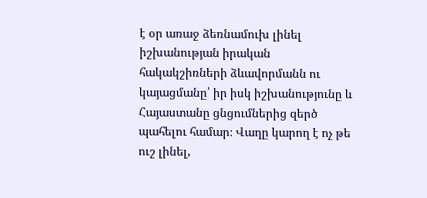է օր առաջ ձեռնամուխ լինել իշխանության իրական հակակշիռների ձևավորմանն ու կայացմանը՝ իր իսկ իշխանությունը և Հայաստանը ցնցումներից զերծ պահելու համար։ Վաղը կարող է ոչ թե ուշ լինել,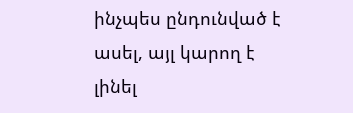ինչպես ընդունված է ասել, այլ կարող է լինել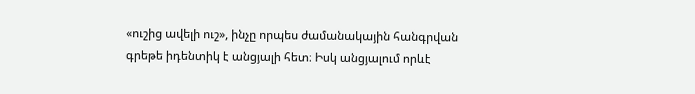«ուշից ավելի ուշ», ինչը որպես ժամանակային հանգրվան գրեթե իդենտիկ է անցյալի հետ։ Իսկ անցյալում որևէ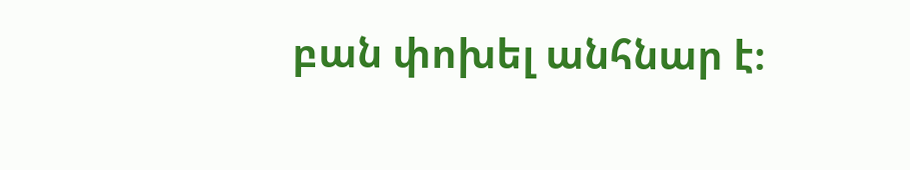բան փոխել անհնար է։